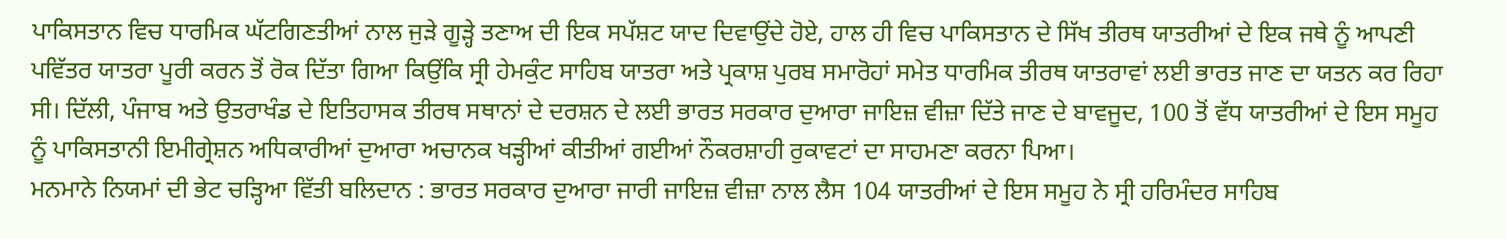ਪਾਕਿਸਤਾਨ ਵਿਚ ਧਾਰਮਿਕ ਘੱਟਗਿਣਤੀਆਂ ਨਾਲ ਜੁੜੇ ਗੂੜ੍ਹੇ ਤਣਾਅ ਦੀ ਇਕ ਸਪੱਸ਼ਟ ਯਾਦ ਦਿਵਾਉਂਦੇ ਹੋਏ, ਹਾਲ ਹੀ ਵਿਚ ਪਾਕਿਸਤਾਨ ਦੇ ਸਿੱਖ ਤੀਰਥ ਯਾਤਰੀਆਂ ਦੇ ਇਕ ਜਥੇ ਨੂੰ ਆਪਣੀ ਪਵਿੱਤਰ ਯਾਤਰਾ ਪੂਰੀ ਕਰਨ ਤੋਂ ਰੋਕ ਦਿੱਤਾ ਗਿਆ ਕਿਉਂਕਿ ਸ੍ਰੀ ਹੇਮਕੁੰਟ ਸਾਹਿਬ ਯਾਤਰਾ ਅਤੇ ਪ੍ਰਕਾਸ਼ ਪੁਰਬ ਸਮਾਰੋਹਾਂ ਸਮੇਤ ਧਾਰਮਿਕ ਤੀਰਥ ਯਾਤਰਾਵਾਂ ਲਈ ਭਾਰਤ ਜਾਣ ਦਾ ਯਤਨ ਕਰ ਰਿਹਾ ਸੀ। ਦਿੱਲੀ, ਪੰਜਾਬ ਅਤੇ ਉਤਰਾਖੰਡ ਦੇ ਇਤਿਹਾਸਕ ਤੀਰਥ ਸਥਾਨਾਂ ਦੇ ਦਰਸ਼ਨ ਦੇ ਲਈ ਭਾਰਤ ਸਰਕਾਰ ਦੁਆਰਾ ਜਾਇਜ਼ ਵੀਜ਼ਾ ਦਿੱਤੇ ਜਾਣ ਦੇ ਬਾਵਜੂਦ, 100 ਤੋਂ ਵੱਧ ਯਾਤਰੀਆਂ ਦੇ ਇਸ ਸਮੂਹ ਨੂੰ ਪਾਕਿਸਤਾਨੀ ਇਮੀਗ੍ਰੇਸ਼ਨ ਅਧਿਕਾਰੀਆਂ ਦੁਆਰਾ ਅਚਾਨਕ ਖੜ੍ਹੀਆਂ ਕੀਤੀਆਂ ਗਈਆਂ ਨੌਕਰਸ਼ਾਹੀ ਰੁਕਾਵਟਾਂ ਦਾ ਸਾਹਮਣਾ ਕਰਨਾ ਪਿਆ।
ਮਨਮਾਨੇ ਨਿਯਮਾਂ ਦੀ ਭੇਟ ਚੜ੍ਹਿਆ ਵਿੱਤੀ ਬਲਿਦਾਨ : ਭਾਰਤ ਸਰਕਾਰ ਦੁਆਰਾ ਜਾਰੀ ਜਾਇਜ਼ ਵੀਜ਼ਾ ਨਾਲ ਲੈਸ 104 ਯਾਤਰੀਆਂ ਦੇ ਇਸ ਸਮੂਹ ਨੇ ਸ੍ਰੀ ਹਰਿਮੰਦਰ ਸਾਹਿਬ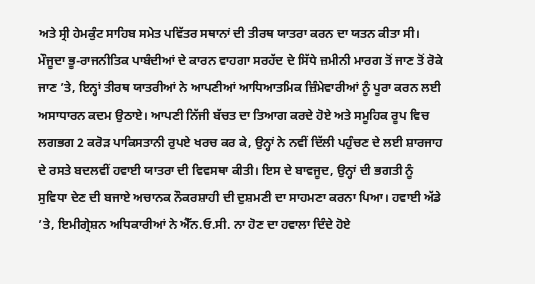ਅਤੇ ਸ੍ਰੀ ਹੇਮਕੁੰਟ ਸਾਹਿਬ ਸਮੇਤ ਪਵਿੱਤਰ ਸਥਾਨਾਂ ਦੀ ਤੀਰਥ ਯਾਤਰਾ ਕਰਨ ਦਾ ਯਤਨ ਕੀਤਾ ਸੀ। ਮੌਜੂਦਾ ਭੂ-ਰਾਜਨੀਤਿਕ ਪਾਬੰਦੀਆਂ ਦੇ ਕਾਰਨ ਵਾਹਗਾ ਸਰਹੱਦ ਦੇ ਸਿੱਧੇ ਜ਼ਮੀਨੀ ਮਾਰਗ ਤੋਂ ਜਾਣ ਤੋਂ ਰੋਕੇ ਜਾਣ ’ਤੇ, ਇਨ੍ਹਾਂ ਤੀਰਥ ਯਾਤਰੀਆਂ ਨੇ ਆਪਣੀਆਂ ਆਧਿਆਤਮਿਕ ਜ਼ਿੰਮੇਵਾਰੀਆਂ ਨੂੰ ਪੂਰਾ ਕਰਨ ਲਈ ਅਸਾਧਾਰਨ ਕਦਮ ਉਠਾਏ। ਆਪਣੀ ਨਿੱਜੀ ਬੱਚਤ ਦਾ ਤਿਆਗ ਕਰਦੇ ਹੋਏ ਅਤੇ ਸਮੂਹਿਕ ਰੂਪ ਵਿਚ ਲਗਭਗ 2 ਕਰੋੜ ਪਾਕਿਸਤਾਨੀ ਰੁਪਏ ਖਰਚ ਕਰ ਕੇ, ਉਨ੍ਹਾਂ ਨੇ ਨਵੀਂ ਦਿੱਲੀ ਪਹੁੰਚਣ ਦੇ ਲਈ ਸ਼ਾਰਜਾਹ ਦੇ ਰਸਤੇ ਬਦਲਵੀਂ ਹਵਾਈ ਯਾਤਰਾ ਦੀ ਵਿਵਸਥਾ ਕੀਤੀ। ਇਸ ਦੇ ਬਾਵਜੂਦ, ਉਨ੍ਹਾਂ ਦੀ ਭਗਤੀ ਨੂੰ ਸੁਵਿਧਾ ਦੇਣ ਦੀ ਬਜਾਏ ਅਚਾਨਕ ਨੌਕਰਸ਼ਾਹੀ ਦੀ ਦੁਸ਼ਮਣੀ ਦਾ ਸਾਹਮਣਾ ਕਰਨਾ ਪਿਆ। ਹਵਾਈ ਅੱਡੇ ’ਤੇ, ਇਮੀਗ੍ਰੇਸ਼ਨ ਅਧਿਕਾਰੀਆਂ ਨੇ ਐੱਨ.ਓ.ਸੀ. ਨਾ ਹੋਣ ਦਾ ਹਵਾਲਾ ਦਿੰਦੇ ਹੋਏ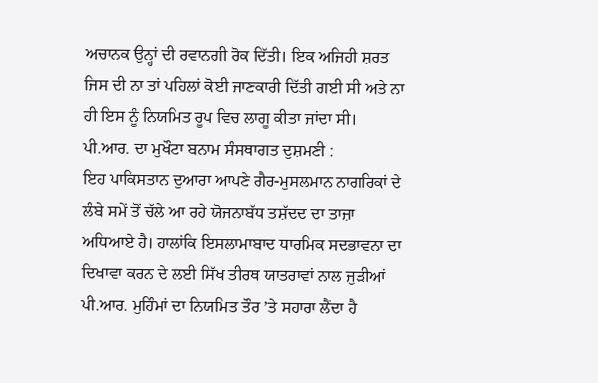ਅਚਾਨਕ ਉਨ੍ਹਾਂ ਦੀ ਰਵਾਨਗੀ ਰੋਕ ਦਿੱਤੀ। ਇਕ ਅਜਿਹੀ ਸ਼ਰਤ ਜਿਸ ਦੀ ਨਾ ਤਾਂ ਪਹਿਲਾਂ ਕੋਈ ਜਾਣਕਾਰੀ ਦਿੱਤੀ ਗਈ ਸੀ ਅਤੇ ਨਾ ਹੀ ਇਸ ਨੂੰ ਨਿਯਮਿਤ ਰੂਪ ਵਿਚ ਲਾਗੂ ਕੀਤਾ ਜਾਂਦਾ ਸੀ।
ਪੀ.ਆਰ. ਦਾ ਮੁਖੌਟਾ ਬਨਾਮ ਸੰਸਥਾਗਤ ਦੁਸ਼ਮਣੀ :
ਇਹ ਪਾਕਿਸਤਾਨ ਦੁਆਰਾ ਆਪਣੇ ਗੈਰ-ਮੁਸਲਮਾਨ ਨਾਗਰਿਕਾਂ ਦੇ ਲੰਬੇ ਸਮੇਂ ਤੋਂ ਚੱਲੇ ਆ ਰਹੇ ਯੋਜਨਾਬੱਧ ਤਸ਼ੱਦਦ ਦਾ ਤਾਜ਼ਾ ਅਧਿਆਏ ਹੈ। ਹਾਲਾਂਕਿ ਇਸਲਾਮਾਬਾਦ ਧਾਰਮਿਕ ਸਦਭਾਵਨਾ ਦਾ ਦਿਖਾਵਾ ਕਰਨ ਦੇ ਲਈ ਸਿੱਖ ਤੀਰਥ ਯਾਤਰਾਵਾਂ ਨਾਲ ਜੁੜੀਆਂ ਪੀ.ਆਰ. ਮੁਹਿੰਮਾਂ ਦਾ ਨਿਯਮਿਤ ਤੌਰ ’ਤੇ ਸਹਾਰਾ ਲੈਂਦਾ ਹੈ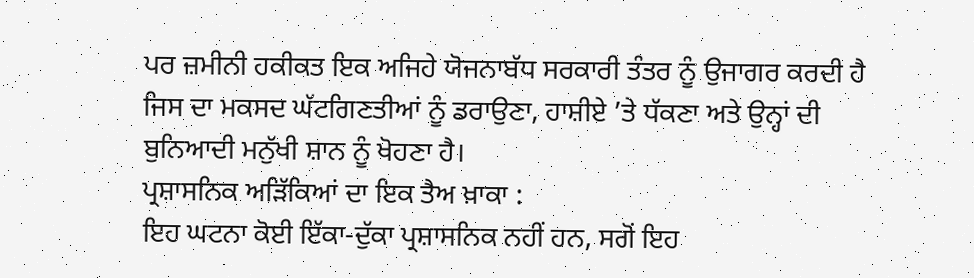ਪਰ ਜ਼ਮੀਨੀ ਹਕੀਕਤ ਇਕ ਅਜਿਹੇ ਯੋਜਨਾਬੱਧ ਸਰਕਾਰੀ ਤੰਤਰ ਨੂੰ ਉਜਾਗਰ ਕਰਦੀ ਹੈ ਜਿਸ ਦਾ ਮਕਸਦ ਘੱਟਗਿਣਤੀਆਂ ਨੂੰ ਡਰਾਉਣਾ, ਹਾਸ਼ੀਏ ’ਤੇ ਧੱਕਣਾ ਅਤੇ ਉਨ੍ਹਾਂ ਦੀ ਬੁਨਿਆਦੀ ਮਨੁੱਖੀ ਸ਼ਾਨ ਨੂੰ ਖੋਹਣਾ ਹੈ।
ਪ੍ਰਸ਼ਾਸਨਿਕ ਅੜਿੱਕਿਆਂ ਦਾ ਇਕ ਤੈਅ ਖ਼ਾਕਾ :
ਇਹ ਘਟਨਾ ਕੋਈ ਇੱਕਾ-ਦੁੱਕਾ ਪ੍ਰਸ਼ਾਸਨਿਕ ਨਹੀਂ ਹਨ, ਸਗੋਂ ਇਹ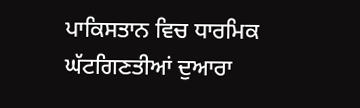ਪਾਕਿਸਤਾਨ ਵਿਚ ਧਾਰਮਿਕ ਘੱਟਗਿਣਤੀਆਂ ਦੁਆਰਾ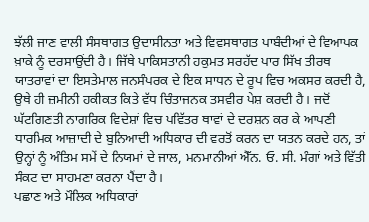ਝੱਲੀ ਜਾਣ ਵਾਲੀ ਸੰਸਥਾਗਤ ਉਦਾਸੀਨਤਾ ਅਤੇ ਵਿਵਸਥਾਗਤ ਪਾਬੰਦੀਆਂ ਦੇ ਵਿਆਪਕ ਖ਼ਾਕੇ ਨੂੰ ਦਰਸਾਉਂਦੀ ਹੈ। ਜਿੱਥੇ ਪਾਕਿਸਤਾਨੀ ਹਕੁਮਤ ਸਰਹੱਦ ਪਾਰ ਸਿੱਖ ਤੀਰਥ ਯਾਤਰਾਵਾਂ ਦਾ ਇਸਤੇਮਾਲ ਜਨਸੰਪਰਕ ਦੇ ਇਕ ਸਾਧਨ ਦੇ ਰੂਪ ਵਿਚ ਅਕਸਰ ਕਰਦੀ ਹੈ, ਉਥੇ ਹੀ ਜ਼ਮੀਨੀ ਹਕੀਕਤ ਕਿਤੇ ਵੱਧ ਚਿੰਤਾਜਨਕ ਤਸਵੀਰ ਪੇਸ਼ ਕਰਦੀ ਹੈ। ਜਦੋਂ ਘੱਟਗਿਣਤੀ ਨਾਗਰਿਕ ਵਿਦੇਸ਼ਾਂ ਵਿਚ ਪਵਿੱਤਰ ਥਾਵਾਂ ਦੇ ਦਰਸ਼ਨ ਕਰ ਕੇ ਆਪਣੀ ਧਾਰਮਿਕ ਆਜ਼ਾਦੀ ਦੇ ਬੁਨਿਆਦੀ ਅਧਿਕਾਰ ਦੀ ਵਰਤੋਂ ਕਰਨ ਦਾ ਯਤਨ ਕਰਦੇ ਹਨ, ਤਾਂ ਉਨ੍ਹਾਂ ਨੂੰ ਅੰਤਿਮ ਸਮੇਂ ਦੇ ਨਿਯਮਾਂ ਦੇ ਜਾਲ, ਮਨਮਾਨੀਆਂ ਐੱਨ. ਓ. ਸੀ. ਮੰਗਾਂ ਅਤੇ ਵਿੱਤੀ ਸੰਕਟ ਦਾ ਸਾਹਮਣਾ ਕਰਨਾ ਪੈਂਦਾ ਹੈ।
ਪਛਾਣ ਅਤੇ ਮੌਲਿਕ ਅਧਿਕਾਰਾਂ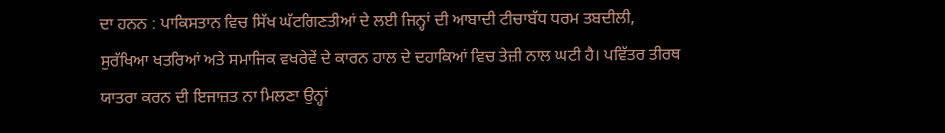ਦਾ ਹਨਨ : ਪਾਕਿਸਤਾਨ ਵਿਚ ਸਿੱਖ ਘੱਟਗਿਣਤੀਆਂ ਦੇ ਲਈ ਜਿਨ੍ਹਾਂ ਦੀ ਆਬਾਦੀ ਟੀਚਾਬੱਧ ਧਰਮ ਤਬਦੀਲੀ, ਸੁਰੱਖਿਆ ਖਤਰਿਆਂ ਅਤੇ ਸਮਾਜਿਕ ਵਖਰੇਵੇਂ ਦੇ ਕਾਰਨ ਹਾਲ ਦੇ ਦਹਾਕਿਆਂ ਵਿਚ ਤੇਜ਼ੀ ਨਾਲ ਘਟੀ ਹੈ। ਪਵਿੱਤਰ ਤੀਰਥ ਯਾਤਰਾ ਕਰਨ ਦੀ ਇਜਾਜ਼ਤ ਨਾ ਮਿਲਣਾ ਉਨ੍ਹਾਂ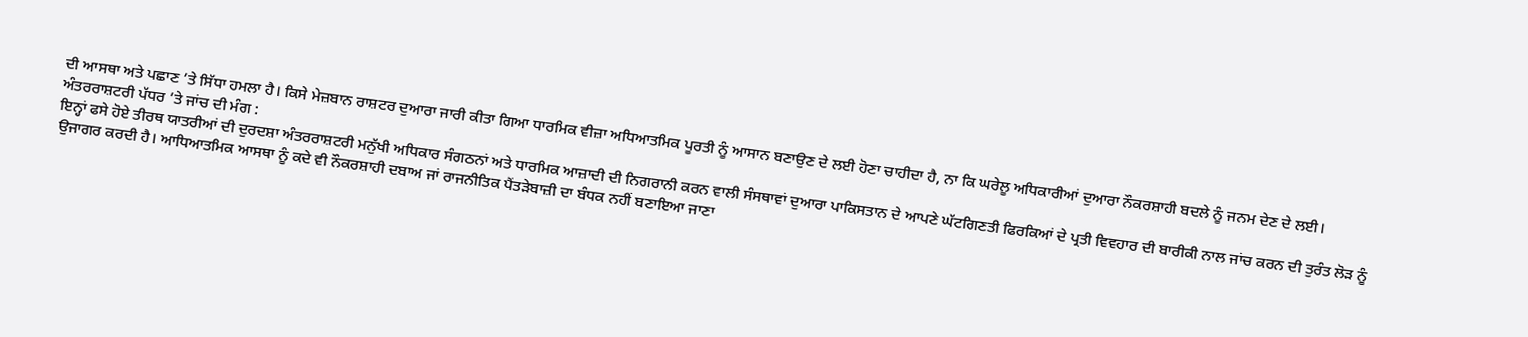ਦੀ ਆਸਥਾ ਅਤੇ ਪਛਾਣ ’ਤੇ ਸਿੱਧਾ ਹਮਲਾ ਹੈ। ਕਿਸੇ ਮੇਜ਼ਬਾਨ ਰਾਸ਼ਟਰ ਦੁਆਰਾ ਜਾਰੀ ਕੀਤਾ ਗਿਆ ਧਾਰਮਿਕ ਵੀਜ਼ਾ ਅਧਿਆਤਮਿਕ ਪੂਰਤੀ ਨੂੰ ਆਸਾਨ ਬਣਾਉਣ ਦੇ ਲਈ ਹੋਣਾ ਚਾਹੀਦਾ ਹੈ, ਨਾ ਕਿ ਘਰੇਲੂ ਅਧਿਕਾਰੀਆਂ ਦੁਆਰਾ ਨੌਕਰਸ਼ਾਹੀ ਬਦਲੇ ਨੂੰ ਜਨਮ ਦੇਣ ਦੇ ਲਈ।
ਅੰਤਰਰਾਸ਼ਟਰੀ ਪੱਧਰ ’ਤੇ ਜਾਂਚ ਦੀ ਮੰਗ :
ਇਨ੍ਹਾਂ ਫਸੇ ਹੋਏ ਤੀਰਥ ਯਾਤਰੀਆਂ ਦੀ ਦੁਰਦਸ਼ਾ ਅੰਤਰਰਾਸ਼ਟਰੀ ਮਨੁੱਖੀ ਅਧਿਕਾਰ ਸੰਗਠਨਾਂ ਅਤੇ ਧਾਰਮਿਕ ਆਜ਼ਾਦੀ ਦੀ ਨਿਗਰਾਨੀ ਕਰਨ ਵਾਲੀ ਸੰਸਥਾਵਾਂ ਦੁਆਰਾ ਪਾਕਿਸਤਾਨ ਦੇ ਆਪਣੇ ਘੱਟਗਿਣਤੀ ਫਿਰਕਿਆਂ ਦੇ ਪ੍ਰਤੀ ਵਿਵਹਾਰ ਦੀ ਬਾਰੀਕੀ ਨਾਲ ਜਾਂਚ ਕਰਨ ਦੀ ਤੁਰੰਤ ਲੋੜ ਨੂੰ ਉਜਾਗਰ ਕਰਦੀ ਹੈ। ਆਧਿਆਤਮਿਕ ਆਸਥਾ ਨੂੰ ਕਦੇ ਵੀ ਨੌਕਰਸ਼ਾਹੀ ਦਬਾਅ ਜਾਂ ਰਾਜਨੀਤਿਕ ਪੈਂਤੜੇਬਾਜ਼ੀ ਦਾ ਬੰਧਕ ਨਹੀਂ ਬਣਾਇਆ ਜਾਣਾ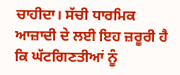ਚਾਹੀਦਾ। ਸੱਚੀ ਧਾਰਮਿਕ ਆਜ਼ਾਦੀ ਦੇ ਲਈ ਇਹ ਜ਼ਰੂਰੀ ਹੈ ਕਿ ਘੱਟਗਿਣਤੀਆਂ ਨੂੰ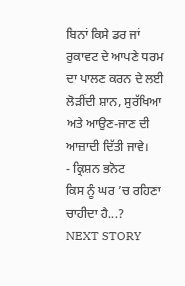ਬਿਨਾਂ ਕਿਸੇ ਡਰ ਜਾਂ ਰੁਕਾਵਟ ਦੇ ਆਪਣੇ ਧਰਮ ਦਾ ਪਾਲਣ ਕਰਨ ਦੇ ਲਈ ਲੋੜੀਂਦੀ ਸ਼ਾਨ, ਸੁਰੱਖਿਆ ਅਤੇ ਆਉਣ-ਜਾਣ ਦੀ ਆਜ਼ਾਦੀ ਦਿੱਤੀ ਜਾਵੇ।
- ਕ੍ਰਿਸ਼ਨ ਭਨੋਟ
ਕਿਸ ਨੂੰ ਘਰ ’ਚ ਰਹਿਣਾ ਚਾਹੀਦਾ ਹੈ...?
NEXT STORY